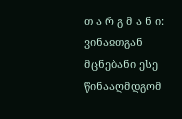თ ა რ გ მ ა ნ ი: ვინაჲთგან მცნებანი ესე წინააღმდგომ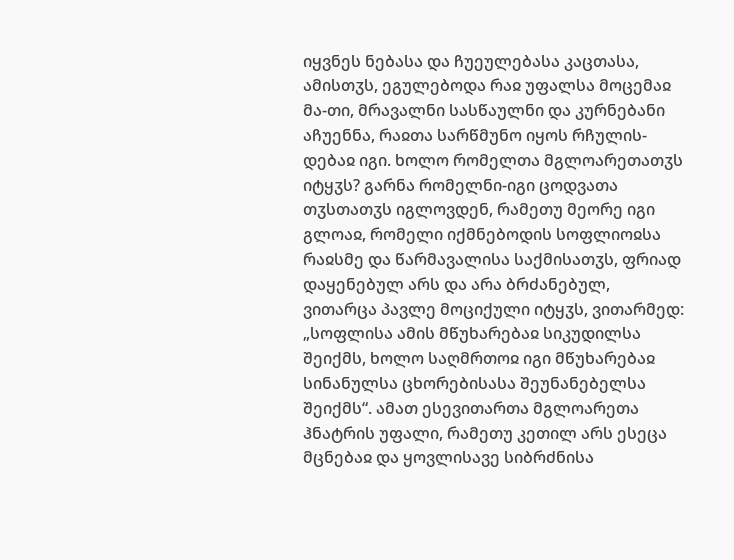იყვნეს ნებასა და ჩუეულებასა კაცთასა, ამისთჳს, ეგულებოდა რაჲ უფალსა მოცემაჲ მა-თი, მრავალნი სასწაულნი და კურნებანი აჩუენნა, რაჲთა სარწმუნო იყოს რჩულის-დებაჲ იგი. ხოლო რომელთა მგლოარეთათჳს იტყჳს? გარნა რომელნი-იგი ცოდვათა თჳსთათჳს იგლოვდენ, რამეთუ მეორე იგი გლოაჲ, რომელი იქმნებოდის სოფლიოჲსა რაჲსმე და წარმავალისა საქმისათჳს, ფრიად დაყენებულ არს და არა ბრძანებულ, ვითარცა პავლე მოციქული იტყჳს, ვითარმედ: „სოფლისა ამის მწუხარებაჲ სიკუდილსა შეიქმს, ხოლო საღმრთოჲ იგი მწუხარებაჲ სინანულსა ცხორებისასა შეუნანებელსა შეიქმს“. ამათ ესევითართა მგლოარეთა ჰნატრის უფალი, რამეთუ კეთილ არს ესეცა მცნებაჲ და ყოვლისავე სიბრძნისა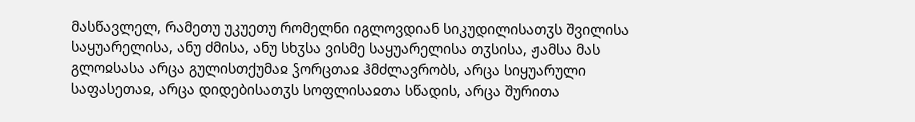მასწავლელ, რამეთუ უკუეთუ რომელნი იგლოვდიან სიკუდილისათჳს შვილისა საყუარელისა, ანუ ძმისა, ანუ სხჳსა ვისმე საყუარელისა თჳსისა, ჟამსა მას გლოჲსასა არცა გულისთქუმაჲ ჴორცთაჲ ჰმძლავრობს, არცა სიყუარული საფასეთაჲ, არცა დიდებისათჳს სოფლისაჲთა სწადის, არცა შურითა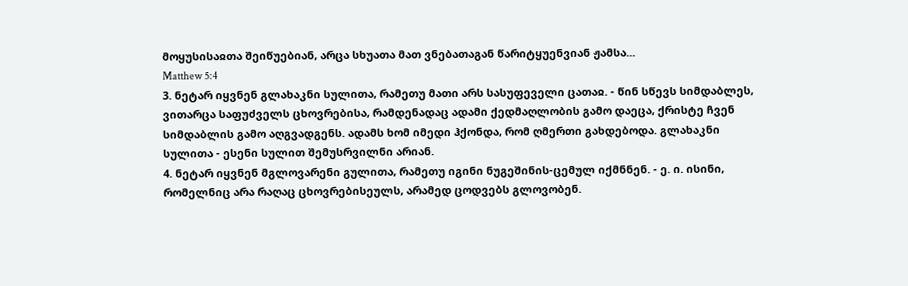მოყუსისაჲთა შეიწუებიან, არცა სხუათა მათ ვნებათაგან წარიტყუენვიან ჟამსა...
Matthew 5:4
3. ნეტარ იყვნენ გლახაკნი სულითა, რამეთუ მათი არს სასუფეველი ცათაჲ. - წინ სწევს სიმდაბლეს, ვითარცა საფუძველს ცხოვრებისა, რამდენადაც ადამი ქედმაღლობის გამო დაეცა, ქრისტე ჩვენ სიმდაბლის გამო აღგვადგენს. ადამს ხომ იმედი ჰქონდა, რომ ღმერთი გახდებოდა. გლახაკნი სულითა - ესენი სულით შემუსრვილნი არიან.
4. ნეტარ იყვნენ მგლოვარენი გულითა, რამეთუ იგინი ნუგეშინის-ცემულ იქმნნენ. - ე. ი. ისინი, რომელნიც არა რაღაც ცხოვრებისეულს, არამედ ცოდვებს გლოვობენ.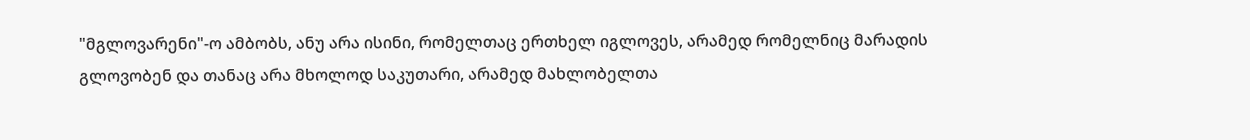"მგლოვარენი"-ო ამბობს, ანუ არა ისინი, რომელთაც ერთხელ იგლოვეს, არამედ რომელნიც მარადის გლოვობენ და თანაც არა მხოლოდ საკუთარი, არამედ მახლობელთა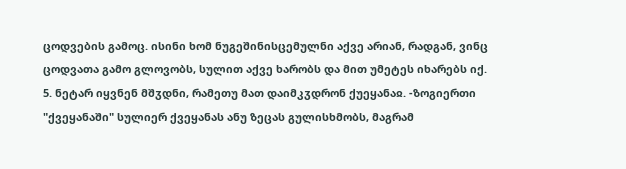ცოდვების გამოც. ისინი ხომ ნუგეშინისცემულნი აქვე არიან, რადგან, ვინც ცოდვათა გამო გლოვობს, სულით აქვე ხარობს და მით უმეტეს იხარებს იქ.
5. ნეტარ იყვნენ მშჳდნი, რამეთუ მათ დაიმკჳდრონ ქუეყანაჲ. -ზოგიერთი "ქვეყანაში" სულიერ ქვეყანას ანუ ზეცას გულისხმობს, მაგრამ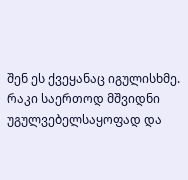შენ ეს ქვეყანაც იგულისხმე. რაკი საერთოდ მშვიდნი უგულვებელსაყოფად და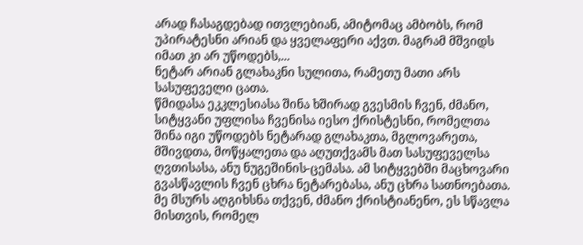არად ჩასაგდებად ითვლებიან, ამიტომაც ამბობს, რომ უპირატესნი არიან და ყველაფერი აქვთ. მაგრამ მშვიდს იმათ კი არ უწოდებს,...
ნეტარ არიან გლახაკნი სულითა, რამეთუ მათი არს სასუფეველი ცათა.
წმიდასა ეკკლესიასა შინა ხშირად გვესმის ჩვენ, ძმანო, სიტყვანი უფლისა ჩვენისა იესო ქრისტესნი, რომელთა შინა იგი უწოდებს ნეტარად გლახაკთა, მგლოვარეთა, მშივდთა, მოწყალეთა და აღუთქვამს მათ სასუფეველსა ღვთისასა, ანუ ნუგეშინის-ცემასა. ამ სიტყვებში მაცხოვარი გვასწავლის ჩვენ ცხრა ნეტარებასა, ანუ ცხრა სათნოებათა. მე მსურს აღგიხსნა თქვენ, ძმანო ქრისტიანენო, ეს სწავლა მისთვის, რომელ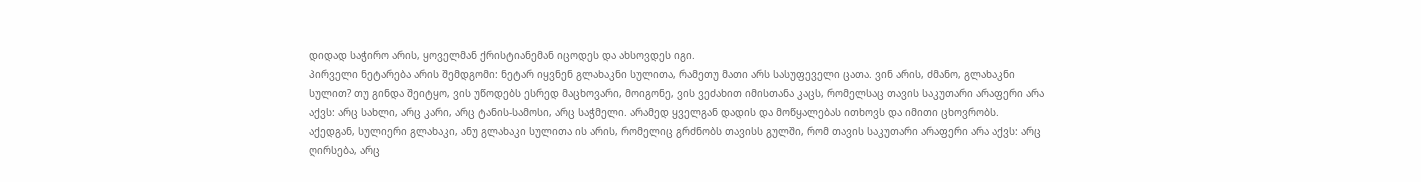დიდად საჭირო არის, ყოველმან ქრისტიანემან იცოდეს და ახსოვდეს იგი.
პირველი ნეტარება არის შემდგომი: ნეტარ იყვნენ გლახაკნი სულითა, რამეთუ მათი არს სასუფეველი ცათა. ვინ არის, ძმანო, გლახაკნი სულით? თუ გინდა შეიტყო, ვის უწოდებს ესრედ მაცხოვარი, მოიგონე, ვის ვეძახით იმისთანა კაცს, რომელსაც თავის საკუთარი არაფერი არა აქვს: არც სახლი, არც კარი, არც ტანის-სამოსი, არც საჭმელი. არამედ ყველგან დადის და მოწყალებას ითხოვს და იმითი ცხოვრობს. აქედგან, სულიერი გლახაკი, ანუ გლახაკი სულითა ის არის, რომელიც გრძნობს თავისს გულში, რომ თავის საკუთარი არაფერი არა აქვს: არც ღირსება, არც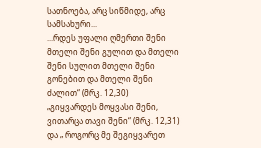სათნოება, არც სიწმიდე, არც სამსახური...
...რდეს უფალი ღმერთი შენი მთელი შენი გულით და მთელი შენი სულით მთელი შენი გონებით და მთელი შენი ძალით“ (მრკ. 12,30)
„გიყვარდეს მოყვასი შენი, ვითარცა თავი შენი“ (მრკ. 12,31) და „ როგორც მე შეგიყვარეთ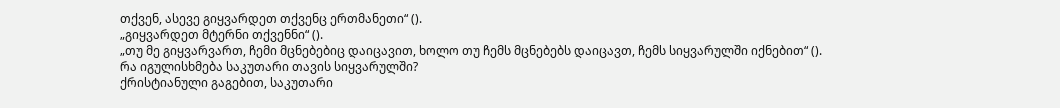თქვენ, ასევე გიყვარდეთ თქვენც ერთმანეთი“ ().
„გიყვარდეთ მტერნი თქვენნი“ ().
„თუ მე გიყვარვართ, ჩემი მცნებებიც დაიცავით, ხოლო თუ ჩემს მცნებებს დაიცავთ, ჩემს სიყვარულში იქნებით“ ().
რა იგულისხმება საკუთარი თავის სიყვარულში?
ქრისტიანული გაგებით, საკუთარი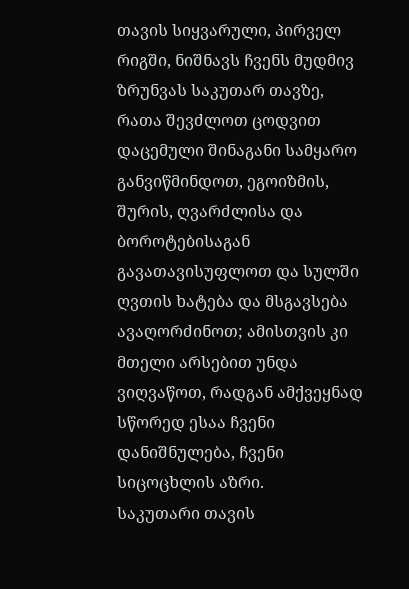თავის სიყვარული, პირველ რიგში, ნიშნავს ჩვენს მუდმივ ზრუნვას საკუთარ თავზე, რათა შევძლოთ ცოდვით დაცემული შინაგანი სამყარო განვიწმინდოთ, ეგოიზმის, შურის, ღვარძლისა და ბოროტებისაგან გავათავისუფლოთ და სულში ღვთის ხატება და მსგავსება ავაღორძინოთ; ამისთვის კი მთელი არსებით უნდა ვიღვაწოთ, რადგან ამქვეყნად სწორედ ესაა ჩვენი დანიშნულება, ჩვენი სიცოცხლის აზრი.
საკუთარი თავის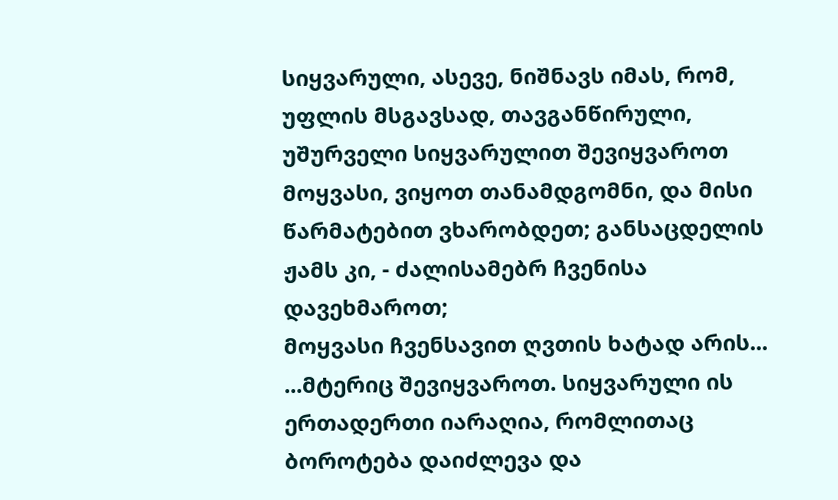სიყვარული, ასევე, ნიშნავს იმას, რომ, უფლის მსგავსად, თავგანწირული, უშურველი სიყვარულით შევიყვაროთ მოყვასი, ვიყოთ თანამდგომნი, და მისი წარმატებით ვხარობდეთ; განსაცდელის ჟამს კი, - ძალისამებრ ჩვენისა დავეხმაროთ;
მოყვასი ჩვენსავით ღვთის ხატად არის...
...მტერიც შევიყვაროთ. სიყვარული ის ერთადერთი იარაღია, რომლითაც ბოროტება დაიძლევა და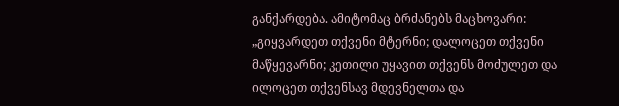განქარდება. ამიტომაც ბრძანებს მაცხოვარი: „გიყვარდეთ თქვენი მტერნი; დალოცეთ თქვენი მაწყევარნი; კეთილი უყავით თქვენს მოძულეთ და ილოცეთ თქვენსავ მდევნელთა და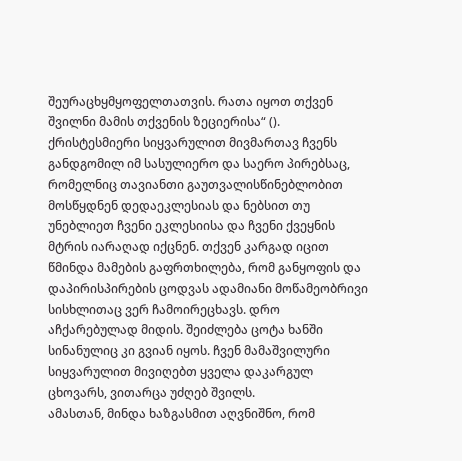შეურაცხყმყოფელთათვის. რათა იყოთ თქვენ შვილნი მამის თქვენის ზეციერისა“ ().
ქრისტესმიერი სიყვარულით მივმართავ ჩვენს განდგომილ იმ სასულიერო და საერო პირებსაც, რომელნიც თავიანთი გაუთვალისწინებლობით მოსწყდნენ დედაეკლესიას და ნებსით თუ უნებლიეთ ჩვენი ეკლესიისა და ჩვენი ქვეყნის მტრის იარაღად იქცნენ. თქვენ კარგად იცით წმინდა მამების გაფრთხილება, რომ განყოფის და დაპირისპირების ცოდვას ადამიანი მოწამეობრივი სისხლითაც ვერ ჩამოირეცხავს. დრო აჩქარებულად მიდის. შეიძლება ცოტა ხანში სინანულიც კი გვიან იყოს. ჩვენ მამაშვილური სიყვარულით მივიღებთ ყველა დაკარგულ ცხოვარს, ვითარცა უძღებ შვილს.
ამასთან, მინდა ხაზგასმით აღვნიშნო, რომ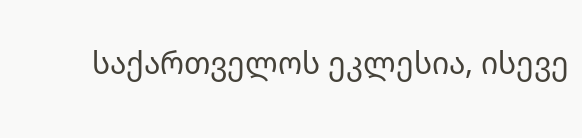საქართველოს ეკლესია, ისევე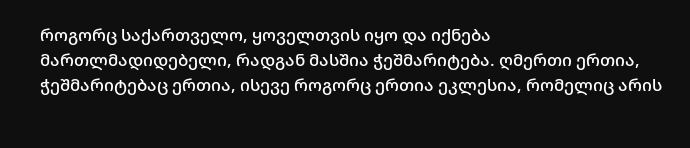როგორც საქართველო, ყოველთვის იყო და იქნება მართლმადიდებელი, რადგან მასშია ჭეშმარიტება. ღმერთი ერთია, ჭეშმარიტებაც ერთია, ისევე როგორც ერთია ეკლესია, რომელიც არის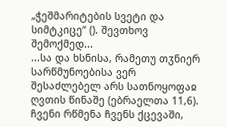„ჭეშმარიტების სვეტი და სიმტკიცე“ (). შევთხოვ შემოქმედ...
...სა და ხსნისა, რამეთუ თჳნიერ სარწმუნოებისა ვერ შესაძლებელ არს სათნოყოფაჲ ღვთის წინაშე (ებრაელთა 11,6).
ჩვენი რწმენა ჩვენს ქცევაში,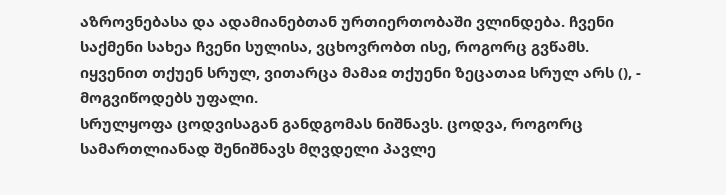აზროვნებასა და ადამიანებთან ურთიერთობაში ვლინდება. ჩვენი საქმენი სახეა ჩვენი სულისა, ვცხოვრობთ ისე, როგორც გვწამს.
იყვენით თქუენ სრულ, ვითარცა მამაჲ თქუენი ზეცათაჲ სრულ არს (), - მოგვიწოდებს უფალი.
სრულყოფა ცოდვისაგან განდგომას ნიშნავს. ცოდვა, როგორც სამართლიანად შენიშნავს მღვდელი პავლე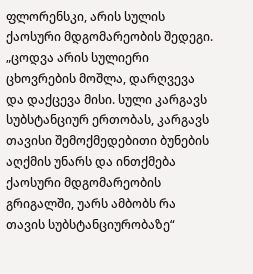ფლორენსკი, არის სულის ქაოსური მდგომარეობის შედეგი. „ცოდვა არის სულიერი ცხოვრების მოშლა, დარღვევა და დაქცევა მისი. სული კარგავს სუბსტანციურ ერთობას, კარგავს თავისი შემოქმედებითი ბუნების აღქმის უნარს და ინთქმება ქაოსური მდგომარეობის გრიგალში, უარს ამბობს რა თავის სუბსტანციურობაზე“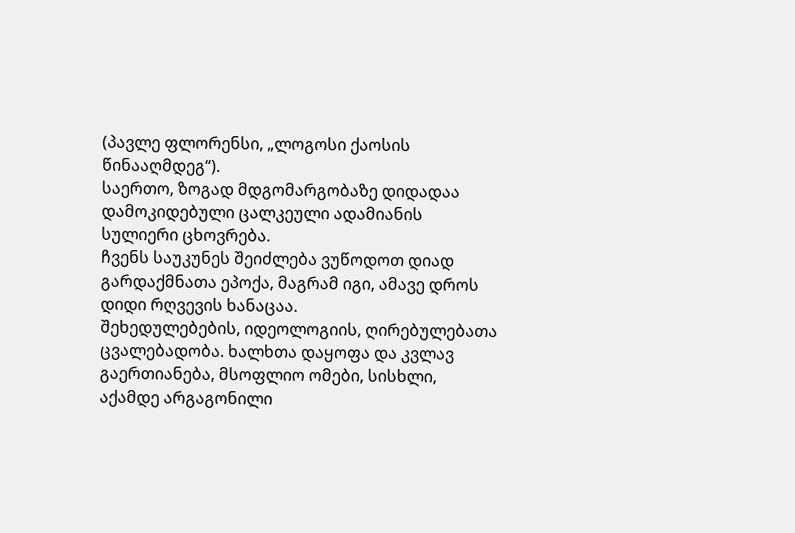(პავლე ფლორენსი, „ლოგოსი ქაოსის წინააღმდეგ“).
საერთო, ზოგად მდგომარგობაზე დიდადაა დამოკიდებული ცალკეული ადამიანის სულიერი ცხოვრება.
ჩვენს საუკუნეს შეიძლება ვუწოდოთ დიად გარდაქმნათა ეპოქა, მაგრამ იგი, ამავე დროს დიდი რღვევის ხანაცაა.
შეხედულებების, იდეოლოგიის, ღირებულებათა ცვალებადობა. ხალხთა დაყოფა და კვლავ გაერთიანება, მსოფლიო ომები, სისხლი, აქამდე არგაგონილი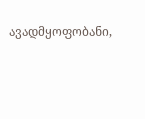ავადმყოფობანი,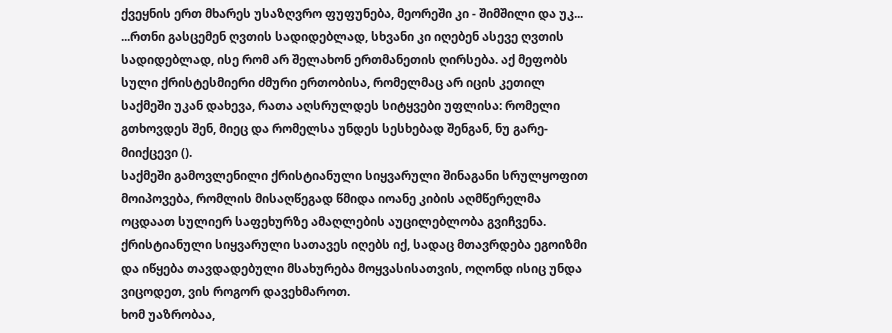ქვეყნის ერთ მხარეს უსაზღვრო ფუფუნება, მეორეში კი - შიმშილი და უკ...
...რთნი გასცემენ ღვთის სადიდებლად, სხვანი კი იღებენ ასევე ღვთის სადიდებლად, ისე რომ არ შელახონ ერთმანეთის ღირსება. აქ მეფობს სული ქრისტესმიერი ძმური ერთობისა, რომელმაც არ იცის კეთილ საქმეში უკან დახევა, რათა აღსრულდეს სიტყვები უფლისა: რომელი გთხოვდეს შენ, მიეც და რომელსა უნდეს სესხებად შენგან, ნუ გარე-მიიქცევი ().
საქმეში გამოვლენილი ქრისტიანული სიყვარული შინაგანი სრულყოფით მოიპოვება, რომლის მისაღწეგად წმიდა იოანე კიბის აღმწერელმა ოცდაათ სულიერ საფეხურზე ამაღლების აუცილებლობა გვიჩვენა.
ქრისტიანული სიყვარული სათავეს იღებს იქ, სადაც მთავრდება ეგოიზმი და იწყება თავდადებული მსახურება მოყვასისათვის, ოღონდ ისიც უნდა ვიცოდეთ, ვის როგორ დავეხმაროთ.
ხომ უაზრობაა,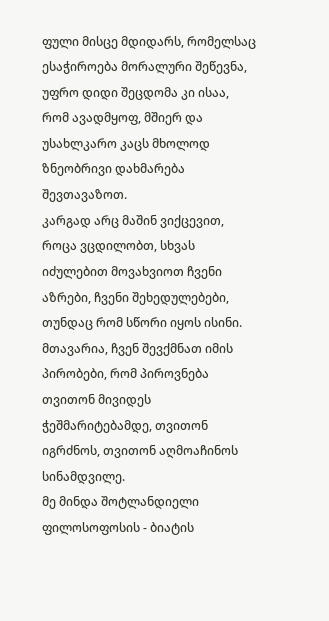ფული მისცე მდიდარს, რომელსაც ესაჭიროება მორალური შეწევნა, უფრო დიდი შეცდომა კი ისაა, რომ ავადმყოფ, მშიერ და უსახლკარო კაცს მხოლოდ ზნეობრივი დახმარება შევთავაზოთ.
კარგად არც მაშინ ვიქცევით, როცა ვცდილობთ, სხვას იძულებით მოვახვიოთ ჩვენი აზრები, ჩვენი შეხედულებები, თუნდაც რომ სწორი იყოს ისინი.
მთავარია, ჩვენ შევქმნათ იმის პირობები, რომ პიროვნება თვითონ მივიდეს ჭეშმარიტებამდე, თვითონ იგრძნოს, თვითონ აღმოაჩინოს სინამდვილე.
მე მინდა შოტლანდიელი ფილოსოფოსის - ბიატის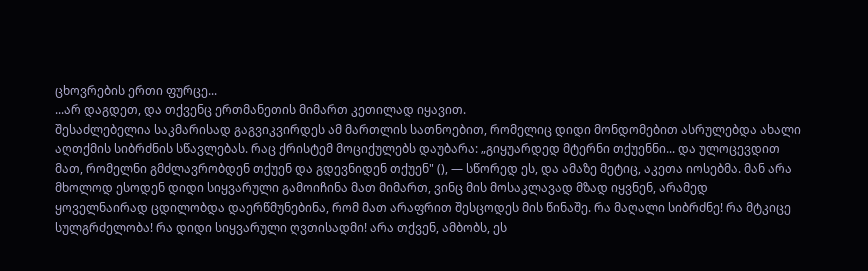ცხოვრების ერთი ფურცე...
...არ დაგდეთ, და თქვენც ერთმანეთის მიმართ კეთილად იყავით.
შესაძლებელია საკმარისად გაგვიკვირდეს ამ მართლის სათნოებით, რომელიც დიდი მონდომებით ასრულებდა ახალი აღთქმის სიბრძნის სწავლებას. რაც ქრისტემ მოციქულებს დაუბარა: „გიყუარდედ მტერნი თქუენნი... და ულოცევდით მათ, რომელნი გმძლავრობდენ თქუენ და გდევნიდენ თქუენ" (), — სწორედ ეს, და ამაზე მეტიც, აკეთა იოსებმა. მან არა მხოლოდ ესოდენ დიდი სიყვარული გამოიჩინა მათ მიმართ, ვინც მის მოსაკლავად მზად იყვნენ, არამედ ყოველნაირად ცდილობდა დაერწმუნებინა, რომ მათ არაფრით შესცოდეს მის წინაშე. რა მაღალი სიბრძნე! რა მტკიცე სულგრძელობა! რა დიდი სიყვარული ღვთისადმი! არა თქვენ, ამბობს, ეს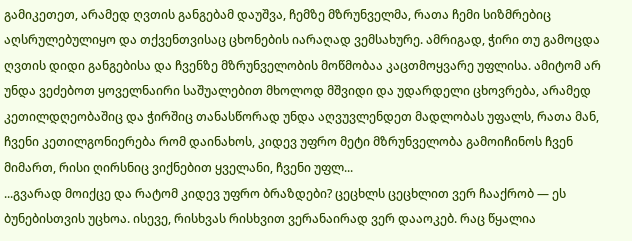გამიკეთეთ, არამედ ღვთის განგებამ დაუშვა, ჩემზე მზრუნველმა, რათა ჩემი სიზმრებიც აღსრულებულიყო და თქვენთვისაც ცხონების იარაღად ვემსახურე. ამრიგად, ჭირი თუ გამოცდა ღვთის დიდი განგებისა და ჩვენზე მზრუნველობის მოწმობაა კაცთმოყვარე უფლისა. ამიტომ არ უნდა ვეძებოთ ყოველნაირი საშუალებით მხოლოდ მშვიდი და უდარდელი ცხოვრება, არამედ კეთილდღეობაშიც და ჭირშიც თანასწორად უნდა აღვუვლენდეთ მადლობას უფალს, რათა მან, ჩვენი კეთილგონიერება რომ დაინახოს, კიდევ უფრო მეტი მზრუნველობა გამოიჩინოს ჩვენ მიმართ, რისი ღირსნიც ვიქნებით ყველანი, ჩვენი უფლ...
...გვარად მოიქცე და რატომ კიდევ უფრო ბრაზდები? ცეცხლს ცეცხლით ვერ ჩააქრობ — ეს ბუნებისთვის უცხოა. ისევე, რისხვას რისხვით ვერანაირად ვერ დააოკებ. რაც წყალია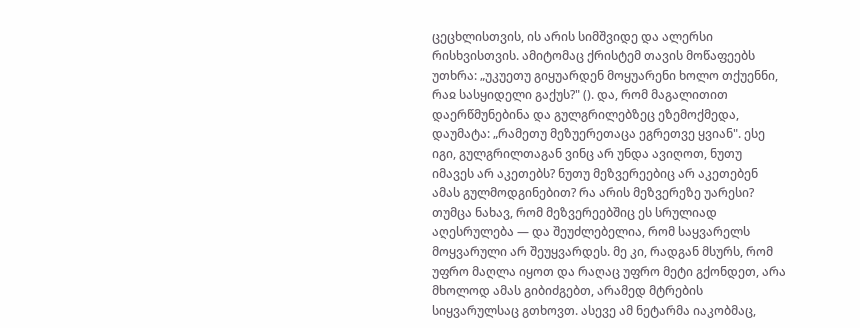ცეცხლისთვის, ის არის სიმშვიდე და ალერსი რისხვისთვის. ამიტომაც ქრისტემ თავის მოწაფეებს უთხრა: „უკუეთუ გიყუარდენ მოყუარენი ხოლო თქუენნი, რაჲ სასყიდელი გაქუს?" (). და, რომ მაგალითით დაერწმუნებინა და გულგრილებზეც ეზემოქმედა, დაუმატა: „რამეთუ მეზუერეთაცა ეგრეთვე ყვიან". ესე იგი, გულგრილთაგან ვინც არ უნდა ავიღოთ, ნუთუ იმავეს არ აკეთებს? ნუთუ მეზვერეებიც არ აკეთებენ ამას გულმოდგინებით? რა არის მეზვერეზე უარესი? თუმცა ნახავ, რომ მეზვერეებშიც ეს სრულიად აღესრულება — და შეუძლებელია, რომ საყვარელს მოყვარული არ შეუყვარდეს. მე კი, რადგან მსურს, რომ უფრო მაღლა იყოთ და რაღაც უფრო მეტი გქონდეთ, არა მხოლოდ ამას გიბიძგებთ, არამედ მტრების სიყვარულსაც გთხოვთ. ასევე ამ ნეტარმა იაკობმაც,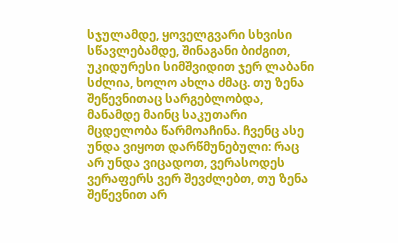სჯულამდე, ყოველგვარი სხვისი სწავლებამდე, შინაგანი ბიძგით, უკიდურესი სიმშვიდით ჯერ ლაბანი სძლია, ხოლო ახლა ძმაც. თუ ზენა შეწევნითაც სარგებლობდა, მანამდე მაინც საკუთარი მცდელობა წარმოაჩინა. ჩვენც ასე უნდა ვიყოთ დარწმუნებული: რაც არ უნდა ვიცადოთ, ვერასოდეს ვერაფერს ვერ შევძლებთ, თუ ზენა შეწევნით არ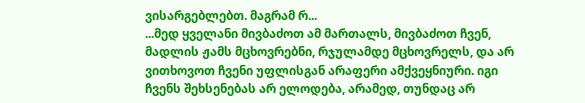ვისარგებლებთ. მაგრამ რ...
...მედ ყველანი მივბაძოთ ამ მართალს, მივბაძოთ ჩვენ, მადლის ჟამს მცხოვრებნი, რჯულამდე მცხოვრელს, და არ ვითხოვოთ ჩვენი უფლისგან არაფერი ამქვეყნიური. იგი ჩვენს შეხსენებას არ ელოდება, არამედ, თუნდაც არ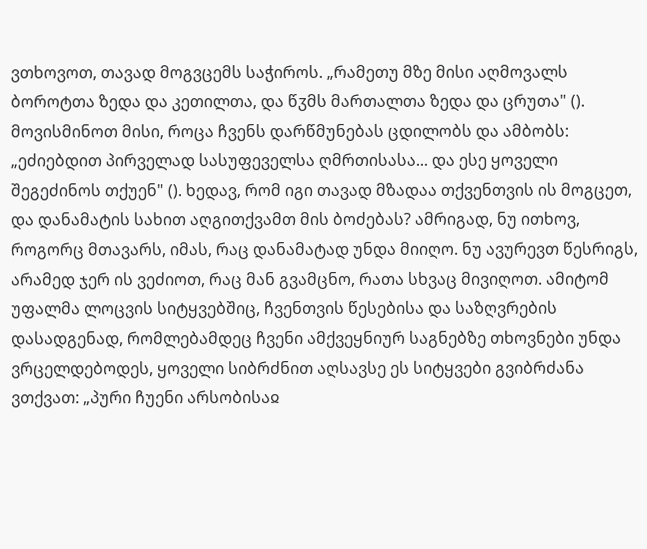ვთხოვოთ, თავად მოგვცემს საჭიროს. „რამეთუ მზე მისი აღმოვალს ბოროტთა ზედა და კეთილთა, და წჳმს მართალთა ზედა და ცრუთა" (). მოვისმინოთ მისი, როცა ჩვენს დარწმუნებას ცდილობს და ამბობს: „ეძიებდით პირველად სასუფეველსა ღმრთისასა... და ესე ყოველი შეგეძინოს თქუენ" (). ხედავ, რომ იგი თავად მზადაა თქვენთვის ის მოგცეთ, და დანამატის სახით აღგითქვამთ მის ბოძებას? ამრიგად, ნუ ითხოვ, როგორც მთავარს, იმას, რაც დანამატად უნდა მიიღო. ნუ ავურევთ წესრიგს, არამედ ჯერ ის ვეძიოთ, რაც მან გვამცნო, რათა სხვაც მივიღოთ. ამიტომ უფალმა ლოცვის სიტყვებშიც, ჩვენთვის წესებისა და საზღვრების დასადგენად, რომლებამდეც ჩვენი ამქვეყნიურ საგნებზე თხოვნები უნდა ვრცელდებოდეს, ყოველი სიბრძნით აღსავსე ეს სიტყვები გვიბრძანა ვთქვათ: „პური ჩუენი არსობისაჲ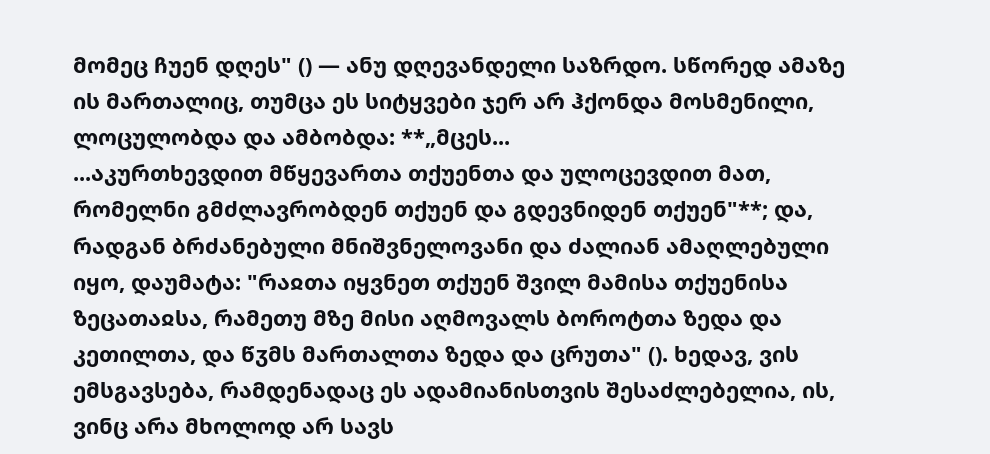მომეც ჩუენ დღეს" () — ანუ დღევანდელი საზრდო. სწორედ ამაზე ის მართალიც, თუმცა ეს სიტყვები ჯერ არ ჰქონდა მოსმენილი, ლოცულობდა და ამბობდა: **„მცეს...
...აკურთხევდით მწყევართა თქუენთა და ულოცევდით მათ, რომელნი გმძლავრობდენ თქუენ და გდევნიდენ თქუენ"**; და, რადგან ბრძანებული მნიშვნელოვანი და ძალიან ამაღლებული იყო, დაუმატა: "რაჲთა იყვნეთ თქუენ შვილ მამისა თქუენისა ზეცათაჲსა, რამეთუ მზე მისი აღმოვალს ბოროტთა ზედა და კეთილთა, და წჳმს მართალთა ზედა და ცრუთა" (). ხედავ, ვის ემსგავსება, რამდენადაც ეს ადამიანისთვის შესაძლებელია, ის, ვინც არა მხოლოდ არ სავს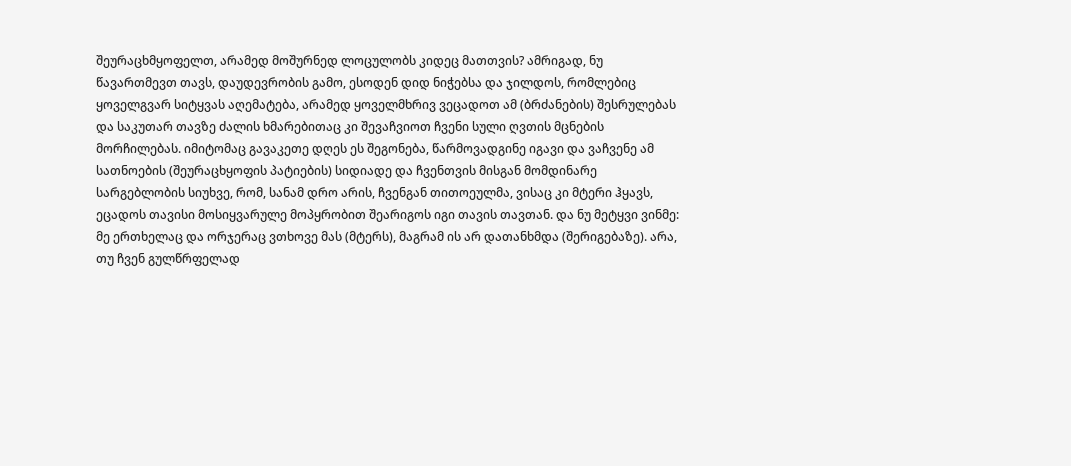შეურაცხმყოფელთ, არამედ მოშურნედ ლოცულობს კიდეც მათთვის? ამრიგად, ნუ წავართმევთ თავს, დაუდევრობის გამო, ესოდენ დიდ ნიჭებსა და ჯილდოს, რომლებიც ყოველგვარ სიტყვას აღემატება, არამედ ყოველმხრივ ვეცადოთ ამ (ბრძანების) შესრულებას და საკუთარ თავზე ძალის ხმარებითაც კი შევაჩვიოთ ჩვენი სული ღვთის მცნების მორჩილებას. იმიტომაც გავაკეთე დღეს ეს შეგონება, წარმოვადგინე იგავი და ვაჩვენე ამ სათნოების (შეურაცხყოფის პატიების) სიდიადე და ჩვენთვის მისგან მომდინარე სარგებლობის სიუხვე, რომ, სანამ დრო არის, ჩვენგან თითოეულმა, ვისაც კი მტერი ჰყავს, ეცადოს თავისი მოსიყვარულე მოპყრობით შეარიგოს იგი თავის თავთან. და ნუ მეტყვი ვინმე: მე ერთხელაც და ორჯერაც ვთხოვე მას (მტერს), მაგრამ ის არ დათანხმდა (შერიგებაზე). არა, თუ ჩვენ გულწრფელად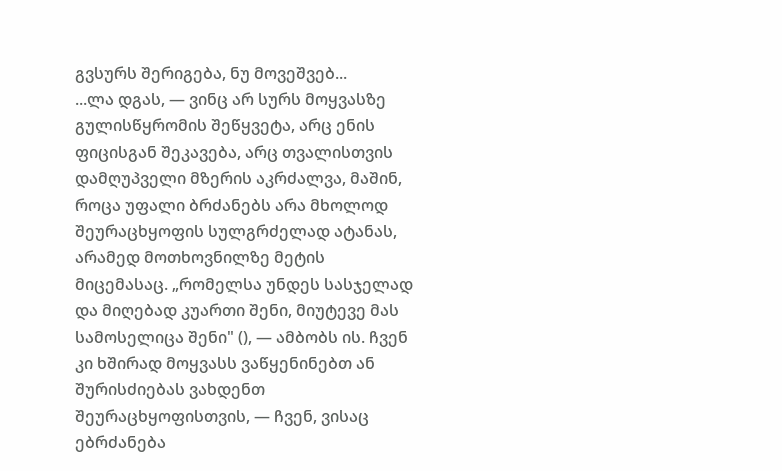გვსურს შერიგება, ნუ მოვეშვებ...
...ლა დგას, — ვინც არ სურს მოყვასზე გულისწყრომის შეწყვეტა, არც ენის ფიცისგან შეკავება, არც თვალისთვის დამღუპველი მზერის აკრძალვა, მაშინ, როცა უფალი ბრძანებს არა მხოლოდ შეურაცხყოფის სულგრძელად ატანას, არამედ მოთხოვნილზე მეტის მიცემასაც. „რომელსა უნდეს სასჯელად და მიღებად კუართი შენი, მიუტევე მას სამოსელიცა შენი" (), — ამბობს ის. ჩვენ კი ხშირად მოყვასს ვაწყენინებთ ან შურისძიებას ვახდენთ შეურაცხყოფისთვის, — ჩვენ, ვისაც ებრძანება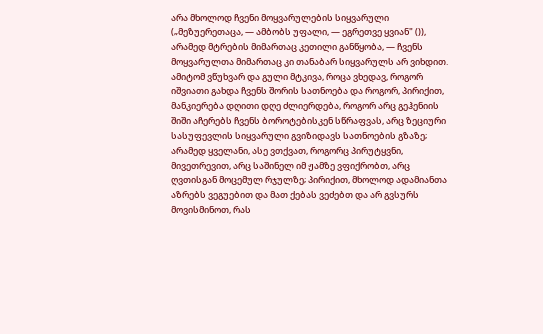არა მხოლოდ ჩვენი მოყვარულების სიყვარული („მეზუერეთაცა, — ამბობს უფალი, — ეგრეთვე ყვიან" ()), არამედ მტრების მიმართაც კეთილი განწყობა, — ჩვენს მოყვარულთა მიმართაც კი თანაბარ სიყვარულს არ ვიხდით. ამიტომ ვწუხვარ და გული მტკივა, როცა ვხედავ, როგორ იშვიათი გახდა ჩვენს შორის სათნოება და როგორ, პირიქით, მანკიერება დღითი დღე ძლიერდება, როგორ არც გეჰენიის შიში აჩერებს ჩვენს ბოროტებისკენ სწრაფვას, არც ზეციური სასუფევლის სიყვარული გვიზიდავს სათნოების გზაზე; არამედ ყველანი, ასე ვთქვათ, როგორც პირუტყვნი, მივეთრევით, არც საშინელ იმ ჟამზე ვფიქრობთ, არც ღვთისგან მოცემულ რჯულზე; პირიქით, მხოლოდ ადამიანთა აზრებს ვეგუებით და მათ ქებას ვეძებთ და არ გვსურს მოვისმინოთ, რას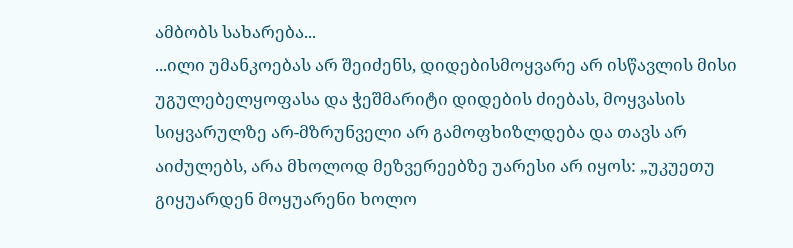ამბობს სახარება...
...ილი უმანკოებას არ შეიძენს, დიდებისმოყვარე არ ისწავლის მისი უგულებელყოფასა და ჭეშმარიტი დიდების ძიებას, მოყვასის სიყვარულზე არ-მზრუნველი არ გამოფხიზლდება და თავს არ აიძულებს, არა მხოლოდ მეზვერეებზე უარესი არ იყოს: „უკუეთუ გიყუარდენ მოყუარენი ხოლო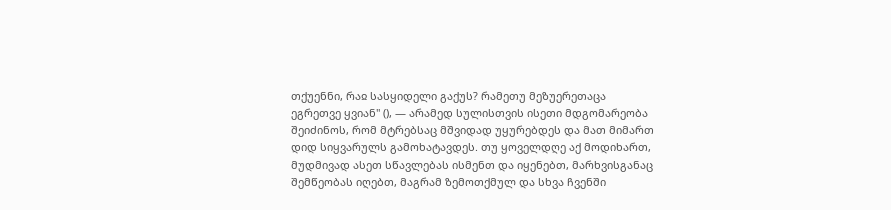თქუენნი, რაჲ სასყიდელი გაქუს? რამეთუ მეზუერეთაცა ეგრეთვე ყვიან" (), — არამედ სულისთვის ისეთი მდგომარეობა შეიძინოს, რომ მტრებსაც მშვიდად უყურებდეს და მათ მიმართ დიდ სიყვარულს გამოხატავდეს. თუ ყოველდღე აქ მოდიხართ, მუდმივად ასეთ სწავლებას ისმენთ და იყენებთ, მარხვისგანაც შემწეობას იღებთ, მაგრამ ზემოთქმულ და სხვა ჩვენში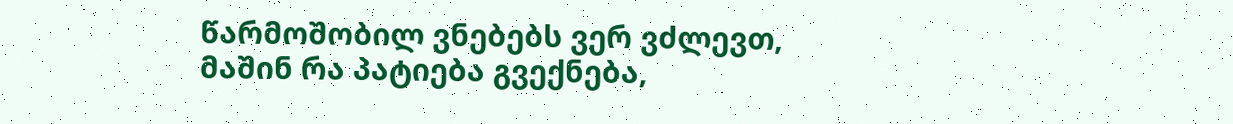წარმოშობილ ვნებებს ვერ ვძლევთ, მაშინ რა პატიება გვექნება,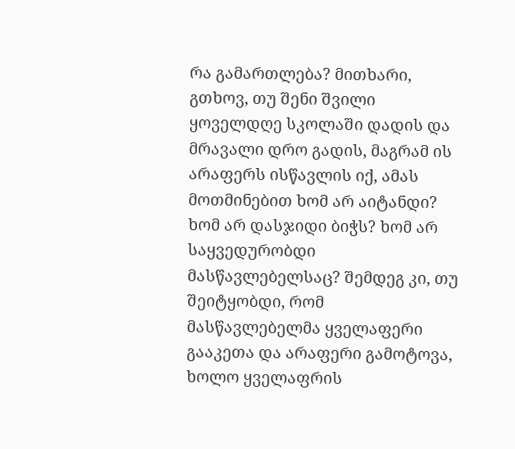რა გამართლება? მითხარი, გთხოვ, თუ შენი შვილი ყოველდღე სკოლაში დადის და მრავალი დრო გადის, მაგრამ ის არაფერს ისწავლის იქ, ამას მოთმინებით ხომ არ აიტანდი? ხომ არ დასჯიდი ბიჭს? ხომ არ საყვედურობდი მასწავლებელსაც? შემდეგ კი, თუ შეიტყობდი, რომ მასწავლებელმა ყველაფერი გააკეთა და არაფერი გამოტოვა, ხოლო ყველაფრის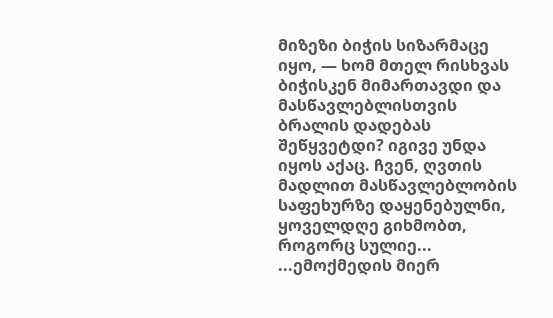მიზეზი ბიჭის სიზარმაცე იყო, — ხომ მთელ რისხვას ბიჭისკენ მიმართავდი და მასწავლებლისთვის ბრალის დადებას შეწყვეტდი? იგივე უნდა იყოს აქაც. ჩვენ, ღვთის მადლით მასწავლებლობის საფეხურზე დაყენებულნი, ყოველდღე გიხმობთ, როგორც სულიე...
...ემოქმედის მიერ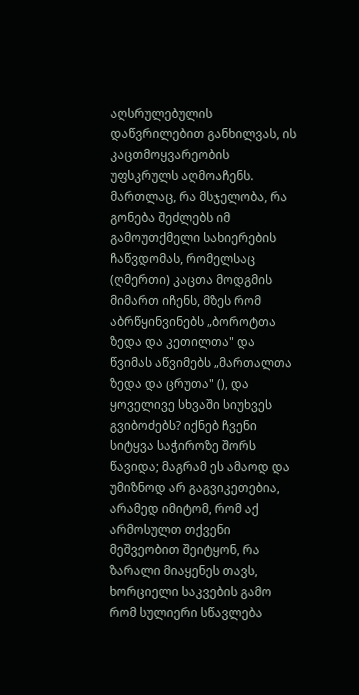აღსრულებულის დაწვრილებით განხილვას, ის კაცთმოყვარეობის უფსკრულს აღმოაჩენს. მართლაც, რა მსჯელობა, რა გონება შეძლებს იმ გამოუთქმელი სახიერების ჩაწვდომას, რომელსაც (ღმერთი) კაცთა მოდგმის მიმართ იჩენს, მზეს რომ აბრწყინვინებს „ბოროტთა ზედა და კეთილთა" და წვიმას აწვიმებს „მართალთა ზედა და ცრუთა" (), და ყოველივე სხვაში სიუხვეს გვიბოძებს? იქნებ ჩვენი სიტყვა საჭიროზე შორს წავიდა; მაგრამ ეს ამაოდ და უმიზნოდ არ გაგვიკეთებია, არამედ იმიტომ, რომ აქ არმოსულთ თქვენი მეშვეობით შეიტყონ, რა ზარალი მიაყენეს თავს, ხორციელი საკვების გამო რომ სულიერი სწავლება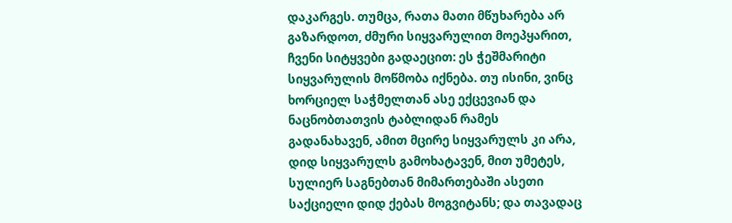დაკარგეს. თუმცა, რათა მათი მწუხარება არ გაზარდოთ, ძმური სიყვარულით მოეპყარით, ჩვენი სიტყვები გადაეცით: ეს ჭეშმარიტი სიყვარულის მოწმობა იქნება. თუ ისინი, ვინც ხორციელ საჭმელთან ასე ექცევიან და ნაცნობთათვის ტაბლიდან რამეს გადანახავენ, ამით მცირე სიყვარულს კი არა, დიდ სიყვარულს გამოხატავენ, მით უმეტეს, სულიერ საგნებთან მიმართებაში ასეთი საქციელი დიდ ქებას მოგვიტანს; და თავადაც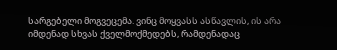სარგებელი მოგვეცემა. ვინც მოყვასს ასწავლის, ის არა იმდენად სხვას ქველმოქმედებს, რამდენადაც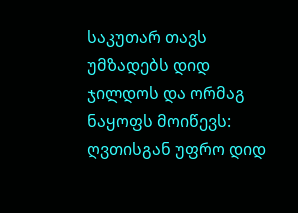საკუთარ თავს უმზადებს დიდ ჯილდოს და ორმაგ ნაყოფს მოიწევს: ღვთისგან უფრო დიდ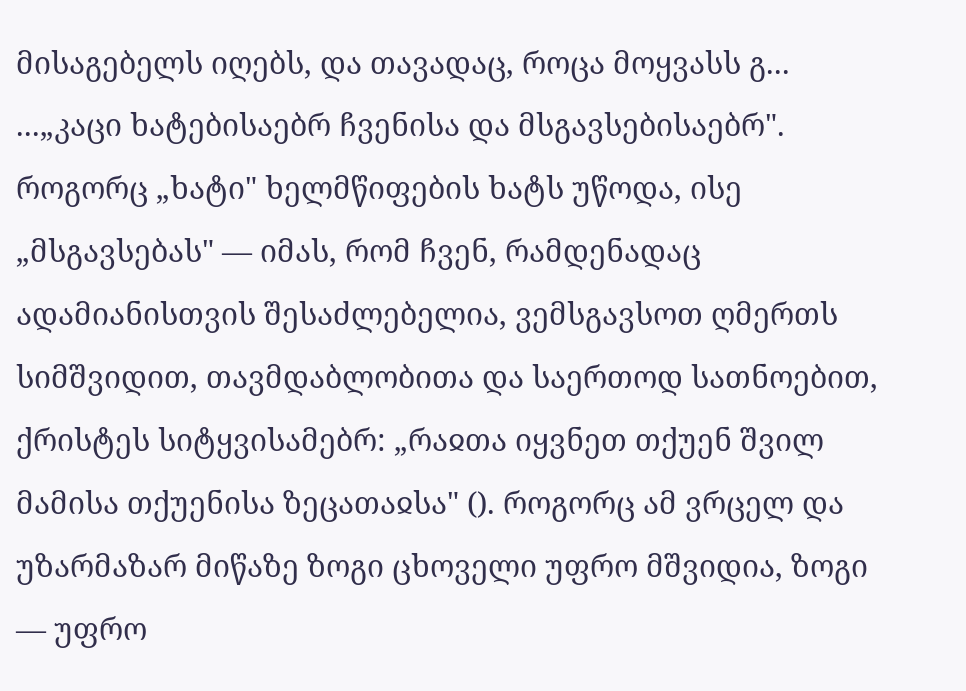მისაგებელს იღებს, და თავადაც, როცა მოყვასს გ...
...„კაცი ხატებისაებრ ჩვენისა და მსგავსებისაებრ". როგორც „ხატი" ხელმწიფების ხატს უწოდა, ისე „მსგავსებას" — იმას, რომ ჩვენ, რამდენადაც ადამიანისთვის შესაძლებელია, ვემსგავსოთ ღმერთს სიმშვიდით, თავმდაბლობითა და საერთოდ სათნოებით, ქრისტეს სიტყვისამებრ: „რაჲთა იყვნეთ თქუენ შვილ მამისა თქუენისა ზეცათაჲსა" (). როგორც ამ ვრცელ და უზარმაზარ მიწაზე ზოგი ცხოველი უფრო მშვიდია, ზოგი — უფრო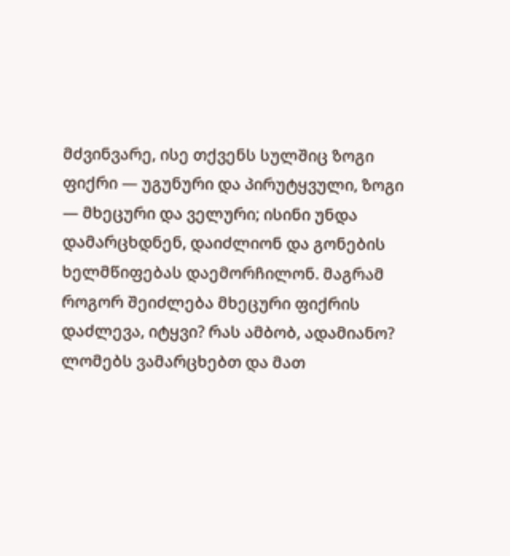მძვინვარე, ისე თქვენს სულშიც ზოგი ფიქრი — უგუნური და პირუტყვული, ზოგი — მხეცური და ველური; ისინი უნდა დამარცხდნენ, დაიძლიონ და გონების ხელმწიფებას დაემორჩილონ. მაგრამ როგორ შეიძლება მხეცური ფიქრის დაძლევა, იტყვი? რას ამბობ, ადამიანო? ლომებს ვამარცხებთ და მათ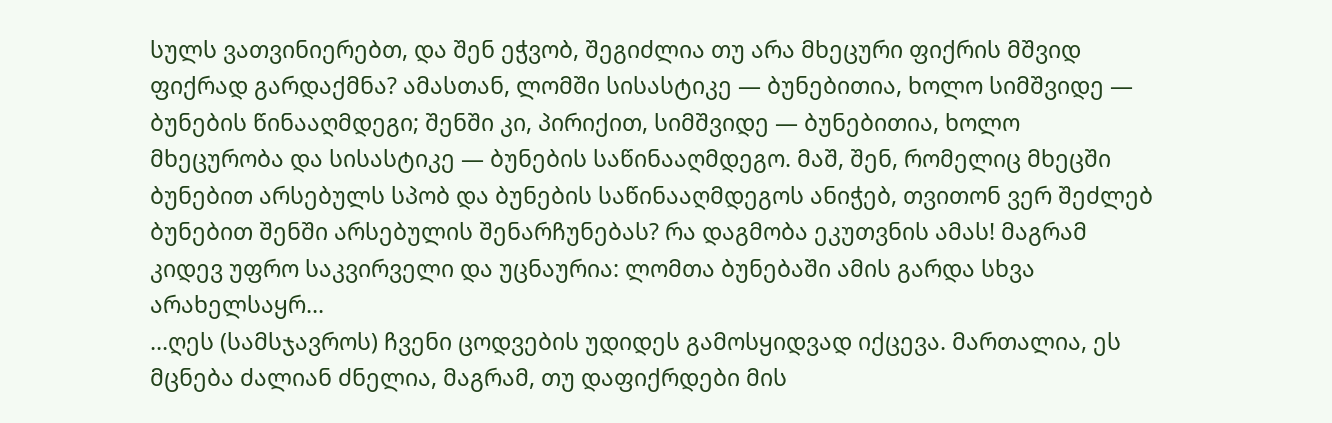სულს ვათვინიერებთ, და შენ ეჭვობ, შეგიძლია თუ არა მხეცური ფიქრის მშვიდ ფიქრად გარდაქმნა? ამასთან, ლომში სისასტიკე — ბუნებითია, ხოლო სიმშვიდე — ბუნების წინააღმდეგი; შენში კი, პირიქით, სიმშვიდე — ბუნებითია, ხოლო მხეცურობა და სისასტიკე — ბუნების საწინააღმდეგო. მაშ, შენ, რომელიც მხეცში ბუნებით არსებულს სპობ და ბუნების საწინააღმდეგოს ანიჭებ, თვითონ ვერ შეძლებ ბუნებით შენში არსებულის შენარჩუნებას? რა დაგმობა ეკუთვნის ამას! მაგრამ კიდევ უფრო საკვირველი და უცნაურია: ლომთა ბუნებაში ამის გარდა სხვა არახელსაყრ...
...ღეს (სამსჯავროს) ჩვენი ცოდვების უდიდეს გამოსყიდვად იქცევა. მართალია, ეს მცნება ძალიან ძნელია, მაგრამ, თუ დაფიქრდები მის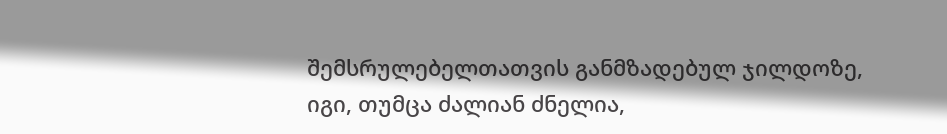შემსრულებელთათვის განმზადებულ ჯილდოზე, იგი, თუმცა ძალიან ძნელია,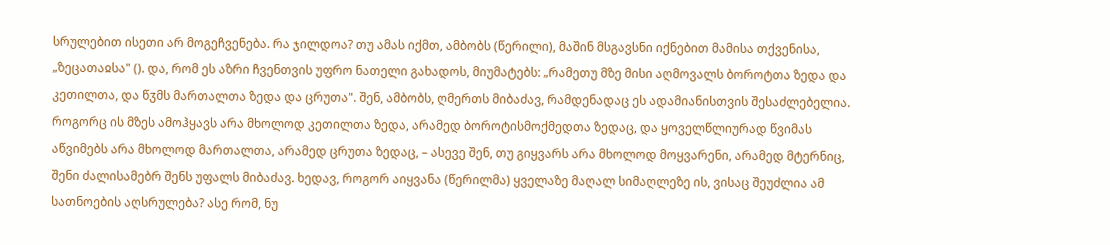სრულებით ისეთი არ მოგეჩვენება. რა ჯილდოა? თუ ამას იქმთ, ამბობს (წერილი), მაშინ მსგავსნი იქნებით მამისა თქვენისა, „ზეცათაჲსა" (). და, რომ ეს აზრი ჩვენთვის უფრო ნათელი გახადოს, მიუმატებს: „რამეთუ მზე მისი აღმოვალს ბოროტთა ზედა და კეთილთა, და წჳმს მართალთა ზედა და ცრუთა". შენ, ამბობს, ღმერთს მიბაძავ, რამდენადაც ეს ადამიანისთვის შესაძლებელია. როგორც ის მზეს ამოჰყავს არა მხოლოდ კეთილთა ზედა, არამედ ბოროტისმოქმედთა ზედაც, და ყოველწლიურად წვიმას აწვიმებს არა მხოლოდ მართალთა, არამედ ცრუთა ზედაც, – ასევე შენ, თუ გიყვარს არა მხოლოდ მოყვარენი, არამედ მტერნიც, შენი ძალისამებრ შენს უფალს მიბაძავ. ხედავ, როგორ აიყვანა (წერილმა) ყველაზე მაღალ სიმაღლეზე ის, ვისაც შეუძლია ამ სათნოების აღსრულება? ასე რომ, ნუ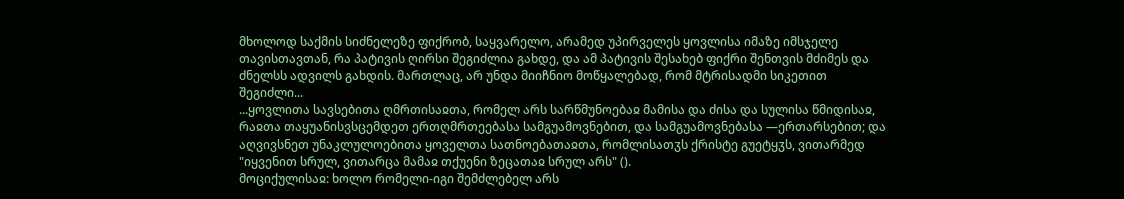მხოლოდ საქმის სიძნელეზე ფიქრობ, საყვარელო, არამედ უპირველეს ყოვლისა იმაზე იმსჯელე თავისთავთან, რა პატივის ღირსი შეგიძლია გახდე, და ამ პატივის შესახებ ფიქრი შენთვის მძიმეს და ძნელსს ადვილს გახდის. მართლაც, არ უნდა მიიჩნიო მოწყალებად, რომ მტრისადმი სიკეთით შეგიძლი...
...ყოვლითა სავსებითა ღმრთისაჲთა, რომელ არს სარწმუნოებაჲ მამისა და ძისა და სულისა წმიდისაჲ, რაჲთა თაყუანისვსცემდეთ ერთღმრთეებასა სამგუამოვნებით, და სამგუამოვნებასა —ერთარსებით; და აღვივსნეთ უნაკლულოებითა ყოველთა სათნოებათაჲთა, რომლისათჳს ქრისტე გუეტყჳს, ვითარმედ "იყვენით სრულ, ვითარცა მამაჲ თქუენი ზეცათაჲ სრულ არს" ().
მოციქულისაჲ: ხოლო რომელი-იგი შემძლებელ არს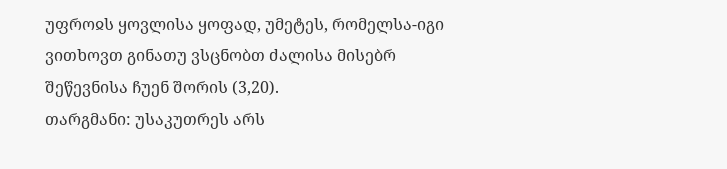უფროჲს ყოვლისა ყოფად, უმეტეს, რომელსა-იგი ვითხოვთ გინათუ ვსცნობთ ძალისა მისებრ შეწევნისა ჩუენ შორის (3,20).
თარგმანი: უსაკუთრეს არს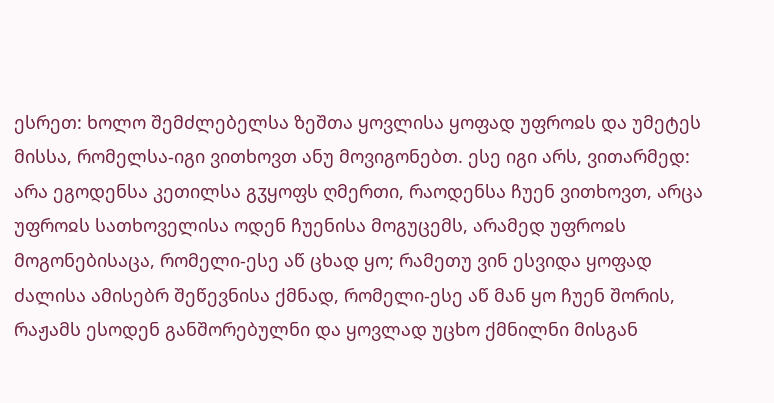ესრეთ: ხოლო შემძლებელსა ზეშთა ყოვლისა ყოფად უფროჲს და უმეტეს მისსა, რომელსა-იგი ვითხოვთ ანუ მოვიგონებთ. ესე იგი არს, ვითარმედ: არა ეგოდენსა კეთილსა გჳყოფს ღმერთი, რაოდენსა ჩუენ ვითხოვთ, არცა უფროჲს სათხოველისა ოდენ ჩუენისა მოგუცემს, არამედ უფროჲს მოგონებისაცა, რომელი-ესე აწ ცხად ყო; რამეთუ ვინ ესვიდა ყოფად ძალისა ამისებრ შეწევნისა ქმნად, რომელი-ესე აწ მან ყო ჩუენ შორის, რაჟამს ესოდენ განშორებულნი და ყოვლად უცხო ქმნილნი მისგან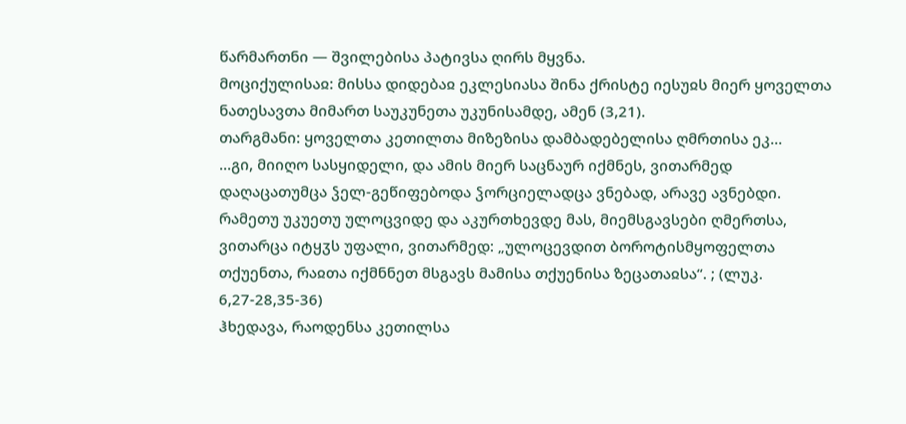წარმართნი — შვილებისა პატივსა ღირს მყვნა.
მოციქულისაჲ: მისსა დიდებაჲ ეკლესიასა შინა ქრისტე იესუჲს მიერ ყოველთა ნათესავთა მიმართ საუკუნეთა უკუნისამდე, ამენ (3,21).
თარგმანი: ყოველთა კეთილთა მიზეზისა დამბადებელისა ღმრთისა ეკ...
...გი, მიიღო სასყიდელი, და ამის მიერ საცნაურ იქმნეს, ვითარმედ დაღაცათუმცა ჴელ-გეწიფებოდა ჴორციელადცა ვნებად, არავე ავნებდი. რამეთუ უკუეთუ ულოცვიდე და აკურთხევდე მას, მიემსგავსები ღმერთსა, ვითარცა იტყჳს უფალი, ვითარმედ: „ულოცევდით ბოროტისმყოფელთა თქუენთა, რაჲთა იქმნნეთ მსგავს მამისა თქუენისა ზეცათაჲსა“. ; (ლუკ. 6,27-28,35-36)
ჰხედავა, რაოდენსა კეთილსა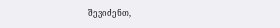შევიძენთ,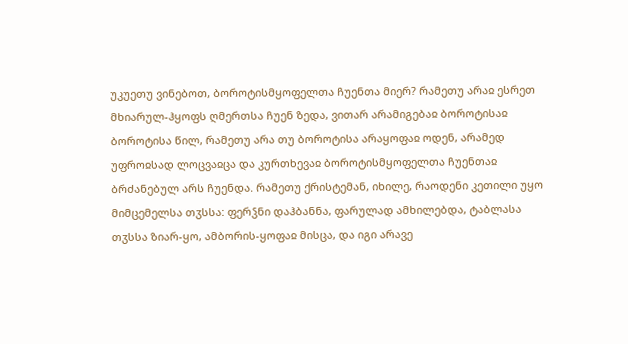უკუეთუ ვინებოთ, ბოროტისმყოფელთა ჩუენთა მიერ? რამეთუ არაჲ ესრეთ მხიარულ-ჰყოფს ღმერთსა ჩუენ ზედა, ვითარ არამიგებაჲ ბოროტისაჲ ბოროტისა წილ, რამეთუ არა თუ ბოროტისა არაყოფაჲ ოდენ, არამედ უფროჲსად ლოცვაჲცა და კურთხევაჲ ბოროტისმყოფელთა ჩუენთაჲ ბრძანებულ არს ჩუენდა. რამეთუ ქრისტემან, იხილე, რაოდენი კეთილი უყო მიმცემელსა თჳსსა: ფერჴნი დაჰბანნა, ფარულად ამხილებდა, ტაბლასა თჳსსა ზიარ-ყო, ამბორის-ყოფაჲ მისცა, და იგი არავე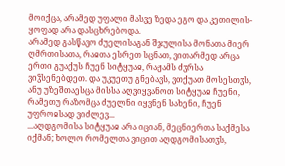მოიქცა, არამედ უფალი მასვე ზედა ეგო და კეთილის-ყოფად არა დასცხრებოდა.
არამედ გასწავო ძუელისაგან შჯულისა მონათა მიერ ღმრთისათა, რაჲთა ესრეთ სცნათ, ვითარმედ არცა ერთი გუაქუს ჩუენ სიტყუაჲ, რაჟამს ძჳრსა ვიჴსენებდეთ. და უკუეთუ გნებავს, ვთქუათ მოსესთჳს, ანუ უზეშთაესცა მისსა აღვიყვანოთ სიტყუაჲ ჩუენი, რამეთუ რაზომცა ძუელნი იყვნენ სახენი, ჩუენ უფროჲსად ვიძლევ...
...აღდგომისა სიტყუაჲ არა იციან, მეცნიერთა საქმესა იქმან; ხოლო რომელთა ვიცით აღდგომისათჳს,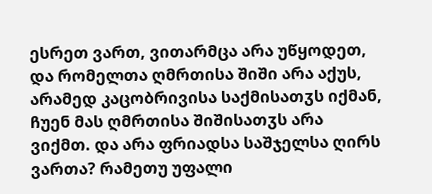ესრეთ ვართ, ვითარმცა არა უწყოდეთ, და რომელთა ღმრთისა შიში არა აქუს, არამედ კაცობრივისა საქმისათჳს იქმან, ჩუენ მას ღმრთისა შიშისათჳს არა ვიქმთ. და არა ფრიადსა საშჯელსა ღირს ვართა? რამეთუ უფალი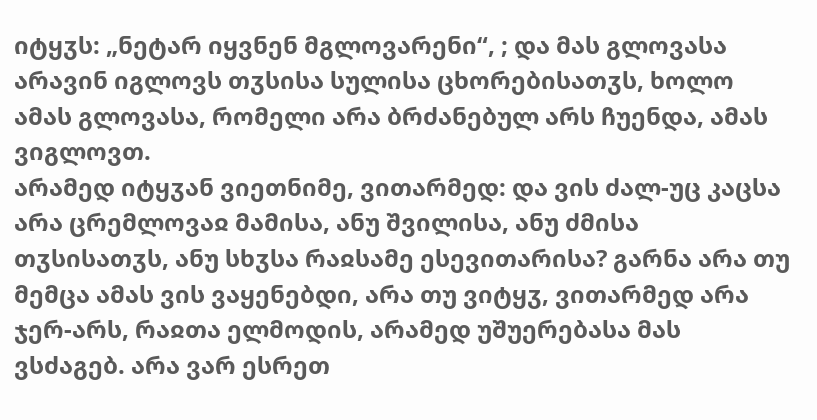იტყჳს: „ნეტარ იყვნენ მგლოვარენი“, ; და მას გლოვასა არავინ იგლოვს თჳსისა სულისა ცხორებისათჳს, ხოლო ამას გლოვასა, რომელი არა ბრძანებულ არს ჩუენდა, ამას ვიგლოვთ.
არამედ იტყჳან ვიეთნიმე, ვითარმედ: და ვის ძალ-უც კაცსა არა ცრემლოვაჲ მამისა, ანუ შვილისა, ანუ ძმისა თჳსისათჳს, ანუ სხჳსა რაჲსამე ესევითარისა? გარნა არა თუ მემცა ამას ვის ვაყენებდი, არა თუ ვიტყჳ, ვითარმედ არა ჯერ-არს, რაჲთა ელმოდის, არამედ უშუერებასა მას ვსძაგებ. არა ვარ ესრეთ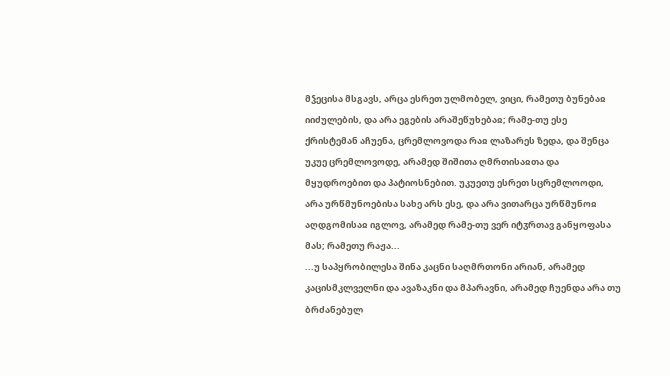მჴეცისა მსგავს, არცა ესრეთ ულმობელ, ვიცი, რამეთუ ბუნებაჲ იიძულების, და არა ეგების არაშეწუხებაჲ; რამე-თუ ესე ქრისტემან აჩუენა, ცრემლოვოდა რაჲ ლაზარეს ზედა, და შენცა უკუე ცრემლოვოდე, არამედ შიშითა ღმრთისაჲთა და მყუდროებით და პატიოსნებით. უკუეთუ ესრეთ სცრემლოოდი, არა ურწმუნოებისა სახე არს ესე, და არა ვითარცა ურწმუნოჲ აღდგომისაჲ იგლოვ, არამედ რამე-თუ ვერ იტჳრთავ განყოფასა მას; რამეთუ რაჟა...
...უ საპყრობილესა შინა კაცნი საღმრთონი არიან, არამედ კაცისმკლველნი და ავაზაკნი და მპარავნი, არამედ ჩუენდა არა თუ ბრძანებულ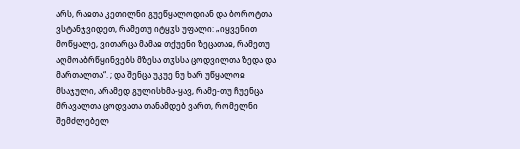არს, რაჲთა კეთილნი გუეწყალოდიან და ბოროტთა ვსტანჯვიდეთ, რამეთუ იტყჳს უფალი: „იყვენით მოწყალე, ვითარცა მამაჲ თქუენი ზეცათაჲ, რამეთუ აღმოაბრწყინვებს მზესა თჳსსა ცოდვილთა ზედა და მართალთა“. ; და შენცა უკუე ნუ ხარ უწყალოჲ მსაჯული, არამედ გულისხმა-ყავ, რამე-თუ ჩუენცა მრავალთა ცოდვათა თანამდებ ვართ, რომელნი შემძლებელ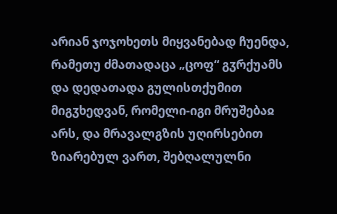არიან ჯოჯოხეთს მიყვანებად ჩუენდა, რამეთუ ძმათადაცა „ცოფ“ გჳრქუამს და დედათადა გულისთქუმით მიგჳხედვან, რომელი-იგი მრუშებაჲ არს, და მრავალგზის უღირსებით ზიარებულ ვართ, შებღალულნი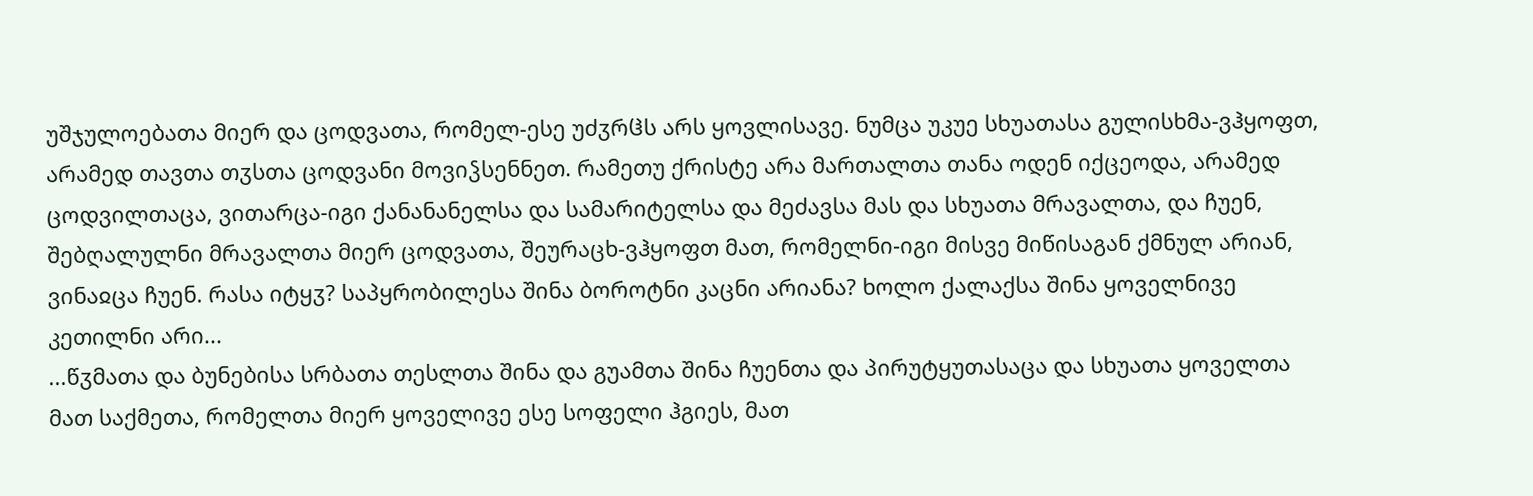უშჯულოებათა მიერ და ცოდვათა, რომელ-ესე უძჳრჱს არს ყოვლისავე. ნუმცა უკუე სხუათასა გულისხმა-ვჰყოფთ, არამედ თავთა თჳსთა ცოდვანი მოვიჴსენნეთ. რამეთუ ქრისტე არა მართალთა თანა ოდენ იქცეოდა, არამედ ცოდვილთაცა, ვითარცა-იგი ქანანანელსა და სამარიტელსა და მეძავსა მას და სხუათა მრავალთა, და ჩუენ, შებღალულნი მრავალთა მიერ ცოდვათა, შეურაცხ-ვჰყოფთ მათ, რომელნი-იგი მისვე მიწისაგან ქმნულ არიან, ვინაჲცა ჩუენ. რასა იტყჳ? საპყრობილესა შინა ბოროტნი კაცნი არიანა? ხოლო ქალაქსა შინა ყოველნივე კეთილნი არი...
...წჳმათა და ბუნებისა სრბათა თესლთა შინა და გუამთა შინა ჩუენთა და პირუტყუთასაცა და სხუათა ყოველთა მათ საქმეთა, რომელთა მიერ ყოველივე ესე სოფელი ჰგიეს, მათ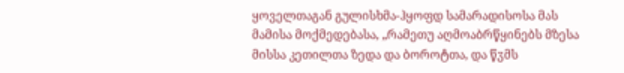ყოველთაგან გულისხმა-ჰყოფდ სამარადისოსა მას მამისა მოქმედებასა, „რამეთუ აღმოაბრწყინებს მზესა მისსა კეთილთა ზედა და ბოროტთა, და წჳმს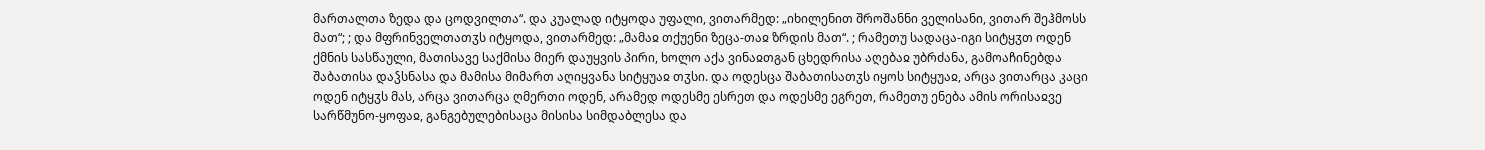მართალთა ზედა და ცოდვილთა“. და კუალად იტყოდა უფალი, ვითარმედ: „იხილენით შროშანნი ველისანი, ვითარ შეჰმოსს მათ“; ; და მფრინველთათჳს იტყოდა, ვითარმედ: „მამაჲ თქუენი ზეცა-თაჲ ზრდის მათ“. ; რამეთუ სადაცა-იგი სიტყჳთ ოდენ ქმნის სასწაული, მათისავე საქმისა მიერ დაუყვის პირი, ხოლო აქა ვინაჲთგან ცხედრისა აღებაჲ უბრძანა, გამოაჩინებდა შაბათისა დაჴსნასა და მამისა მიმართ აღიყვანა სიტყუაჲ თჳსი. და ოდესცა შაბათისათჳს იყოს სიტყუაჲ, არცა ვითარცა კაცი ოდენ იტყჳს მას, არცა ვითარცა ღმერთი ოდენ, არამედ ოდესმე ესრეთ და ოდესმე ეგრეთ, რამეთუ ენება ამის ორისაჲვე სარწმუნო-ყოფაჲ, განგებულებისაცა მისისა სიმდაბლესა და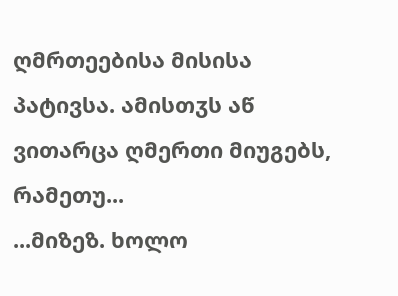ღმრთეებისა მისისა პატივსა. ამისთჳს აწ ვითარცა ღმერთი მიუგებს, რამეთუ...
...მიზეზ. ხოლო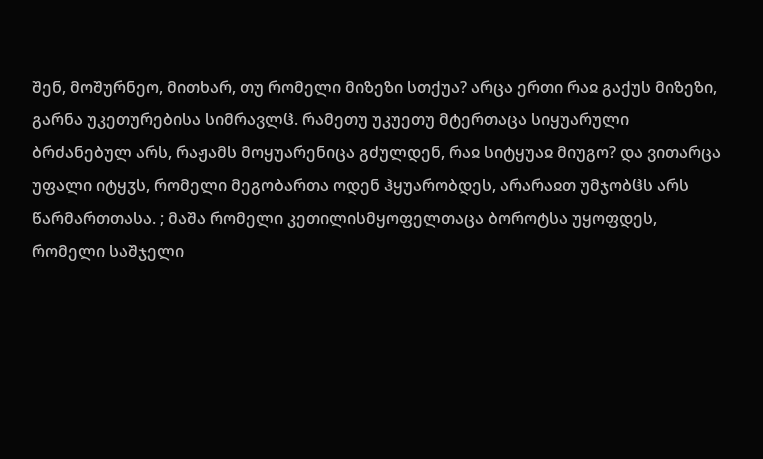შენ, მოშურნეო, მითხარ, თუ რომელი მიზეზი სთქუა? არცა ერთი რაჲ გაქუს მიზეზი, გარნა უკეთურებისა სიმრავლჱ. რამეთუ უკუეთუ მტერთაცა სიყუარული ბრძანებულ არს, რაჟამს მოყუარენიცა გძულდენ, რაჲ სიტყუაჲ მიუგო? და ვითარცა უფალი იტყჳს, რომელი მეგობართა ოდენ ჰყუარობდეს, არარაჲთ უმჯობჱს არს წარმართთასა. ; მაშა რომელი კეთილისმყოფელთაცა ბოროტსა უყოფდეს, რომელი საშჯელი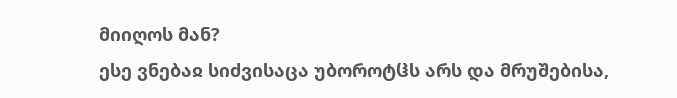მიიღოს მან?
ესე ვნებაჲ სიძვისაცა უბოროტჱს არს და მრუშებისა,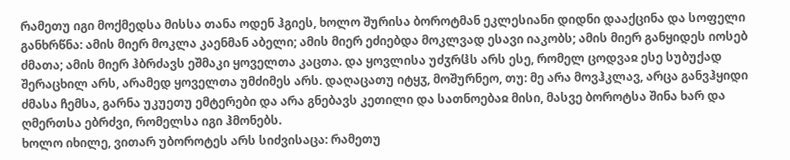რამეთუ იგი მოქმედსა მისსა თანა ოდენ ჰგიეს, ხოლო შურისა ბოროტმან ეკლესიანი დიდნი დააქცინა და სოფელი განხრწნა: ამის მიერ მოკლა კაენმან აბელი; ამის მიერ ეძიებდა მოკლვად ესავი იაკობს; ამის მიერ განყიდეს იოსებ ძმათა; ამის მიერ ჰბრძავს ეშმაკი ყოველთა კაცთა. და ყოვლისა უძჳრჱს არს ესე, რომელ ცოდვაჲ ესე სუბუქად შერაცხილ არს, არამედ ყოველთა უმძიმეს არს. დაღაცათუ იტყჳ, მოშურნეო, თუ: მე არა მოვჰკლავ, არცა განვჰყიდი ძმასა ჩემსა, გარნა უკუეთუ ემტერები და არა გნებავს კეთილი და სათნოებაჲ მისი, მასვე ბოროტსა შინა ხარ და ღმერთსა ებრძვი, რომელსა იგი ჰმონებს.
ხოლო იხილე, ვითარ უბოროტეს არს სიძვისაცა: რამეთუ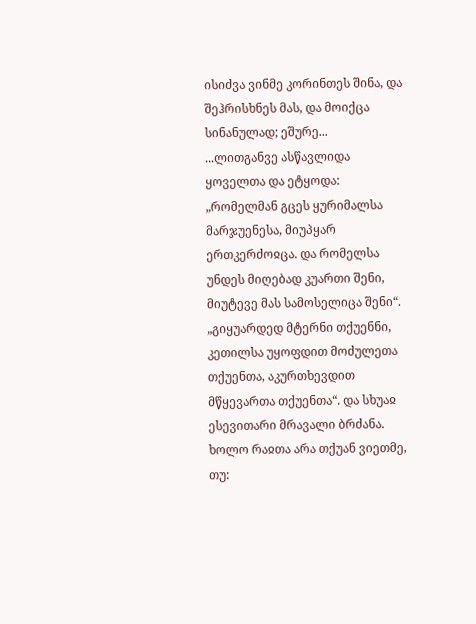ისიძვა ვინმე კორინთეს შინა, და შეჰრისხნეს მას, და მოიქცა სინანულად; ეშურე...
...ლითგანვე ასწავლიდა ყოველთა და ეტყოდა: „რომელმან გცეს ყურიმალსა მარჯუენესა, მიუპყარ ერთკერძოჲცა. და რომელსა უნდეს მიღებად კუართი შენი, მიუტევე მას სამოსელიცა შენი“. „გიყუარდედ მტერნი თქუენნი, კეთილსა უყოფდით მოძულეთა თქუენთა, აკურთხევდით მწყევართა თქუენთა“. და სხუაჲ ესევითარი მრავალი ბრძანა.
ხოლო რაჲთა არა თქუან ვიეთმე, თუ: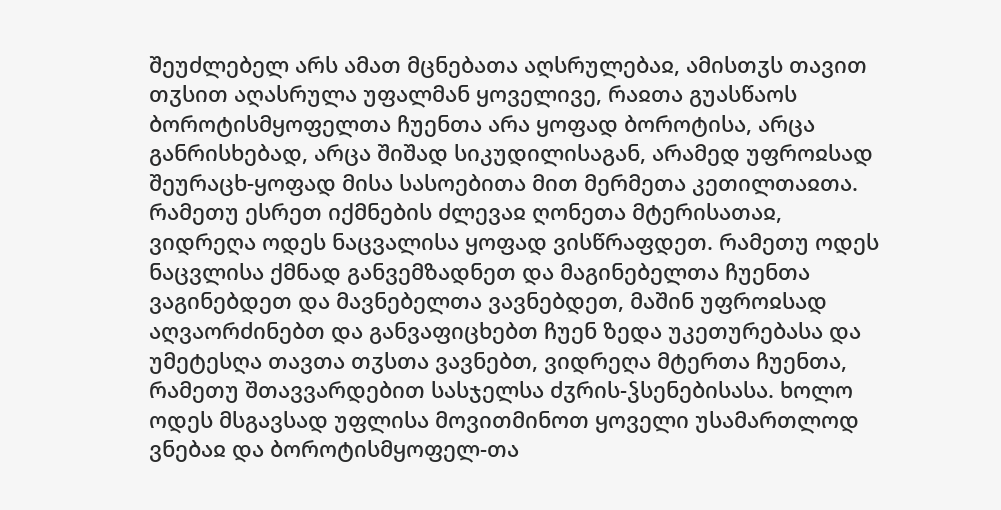შეუძლებელ არს ამათ მცნებათა აღსრულებაჲ, ამისთჳს თავით თჳსით აღასრულა უფალმან ყოველივე, რაჲთა გუასწაოს ბოროტისმყოფელთა ჩუენთა არა ყოფად ბოროტისა, არცა განრისხებად, არცა შიშად სიკუდილისაგან, არამედ უფროჲსად შეურაცხ-ყოფად მისა სასოებითა მით მერმეთა კეთილთაჲთა.
რამეთუ ესრეთ იქმნების ძლევაჲ ღონეთა მტერისათაჲ, ვიდრეღა ოდეს ნაცვალისა ყოფად ვისწრაფდეთ. რამეთუ ოდეს ნაცვლისა ქმნად განვემზადნეთ და მაგინებელთა ჩუენთა ვაგინებდეთ და მავნებელთა ვავნებდეთ, მაშინ უფროჲსად აღვაორძინებთ და განვაფიცხებთ ჩუენ ზედა უკეთურებასა და უმეტესღა თავთა თჳსთა ვავნებთ, ვიდრეღა მტერთა ჩუენთა, რამეთუ შთავვარდებით სასჯელსა ძჳრის-ჴსენებისასა. ხოლო ოდეს მსგავსად უფლისა მოვითმინოთ ყოველი უსამართლოდ ვნებაჲ და ბოროტისმყოფელ-თა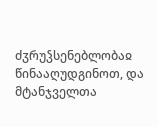ძჳრუჴსენებლობაჲ წინააღუდგინოთ, და მტანჯველთა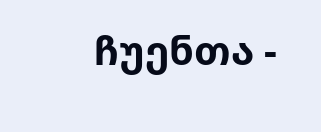ჩუენთა -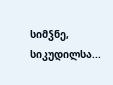სიმჴნე, სიკუდილსა...